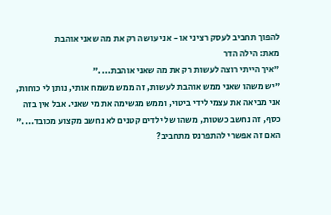להפוך תחביב לעסק רציני או - אני עושה רק את מה שאני אוהבת
מאת: הילה הדר
"איך הייתי רוצה לעשות רק את מה שאני אוהבת...."
"יש משהו שאני ממש אוהבת לעשות, זה ממש משמח אותי, נותן לי כוחות, אני מביאה את עצמי לידי ביטוי, וממש מגשימה את מי שאני. אבל אין בזה כסף, זה נחשב כשטות, משהו של ילדים קטנים לא נחשב מקצוע מכובד...."
האם זה אפשרי להתפרנס מתחביב?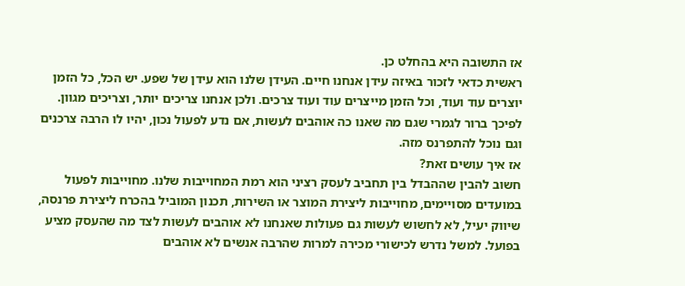אז התשובה היא בהחלט כן.
ראשית כדאי לזכור באיזה עידן אנחנו חיים. העידן שלנו הוא עידן של שפע. יש הכל, כל הזמן יוצרים עוד ועוד, וכל הזמן מייצרים עוד ועוד צרכים. ולכן אנחנו צריכים יותר, וצריכים מגוון. לפיכך ברור לגמרי שגם מה שאנו כה אוהבים לעשות, אם נדע לפעול נכון, יהיו לו הרבה צרכנים וגם נוכל להתפרנס מזה.
אז איך עושים זאת?
חשוב להבין שההבדל בין תחביב לעסק רציני הוא רמת המחוייבות שלנו. מחוייבות לפעול במועדים מסויימים, מחוייבות ליצירת המוצר או השירות, תכנון המוביל בהכרח ליצירת פרנסה, שיווק יעיל, לא לחשוש לעשות גם פעולות שאנחנו לא אוהבים לעשות לצד מה שהעסק מציע בפועל. למשל נדרש לכישורי מכירה למרות שהרבה אנשים לא אוהבים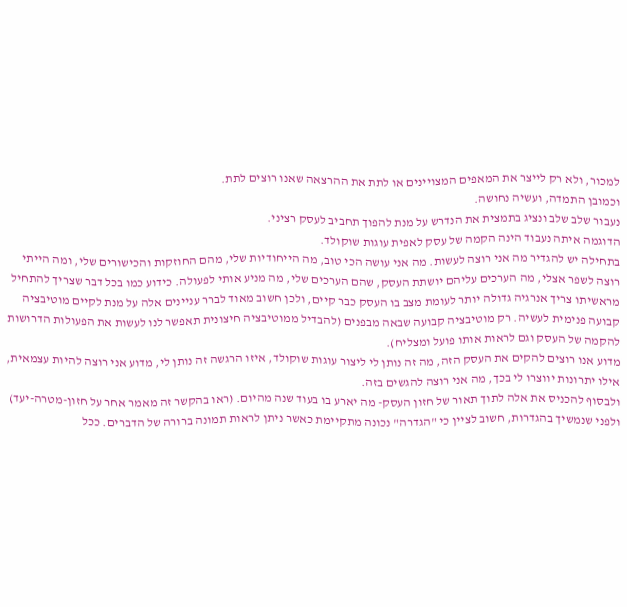למכור, ולא רק לייצר את המאפים המצויינים או לתת את ההרצאה שאנו רוצים לתת.
וכמובן התמדה, ועשיה נחושה.
נעבור שלב שלב ונציג בתמצית את הנדרש על מנת להפוך תחביב לעסק רציני.
הדוגמה איתה נעבוד הינה הקמה של עסק לאפית עוגות שוקולד.
בתחילה יש להגדיר מה אני רוצה לעשות. מה אני עושה הכי טוב, מה הייחודיות שלי, מהם החוזקות והכישורים שלי, ומה הייתי רוצה לשפר אצלי, מה הערכים עליהם יושתת העסק, שהם הערכים שלי, מה מניע אותי לפעולה. כידוע כמו בכל דבר שצריך להתחיל מראשיתו צריך אנרגיה גדולה יותר לעומת מצב בו העסק כבר קיים, ולכן חשוב מאוד לברר עניינים אלה על מנת לקיים מוטיבציה קבועה פנימית לעשיה. רק מוטיבציה קבועה שבאה מבפנים (להבדיל ממוטיבציה חיצונית תאפשר לנו לעשות את הפעולות הדרושות להקמה של העסק וגם לראות אותו פועל ומצליח).
מדוע אנו רוצים להקים את העסק הזה, מה זה נותן לי ליצור עוגות שוקולד, איזו הרגשה זה נותן לי, מדוע אני רוצה להיות עצמאית, אילו יתרונות יווצרו לי בכך, מה אני רוצה להגשים בזה.
ולבסוף להכניס את אלה לתוך תאור של חזון העסק- מה יארע בו בעוד שנה מהיום. (ראו בהקשר זה מאמר אחר על חזון-מטרה-יעד)
ולפני שנמשיך בהגדרות, חשוב לציין כי "הגדרה" נכונה מתקיימת כאשר ניתן לראות תמונה ברורה של הדברים. ככל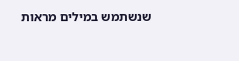שנשתמש במילים מראות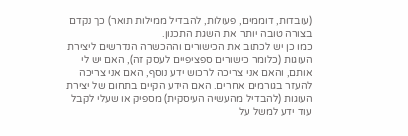(עובדות, דוממים, פעולות, להבדיל ממילות תואר) כך נקדם בצורה טובה יותר את השגת התכנון.
כמו כן יש לכתוב את הכישורים וההכשרה הנדרשים ליצירת העוגות (כלומר כישורים ספציפיים לעסק זה), האם יש לי אותם, והאם אני צריכה לרכוש ידע נוסף, האם אני צריכה להעזר בגורמים אחרים. האם הידע הקיים בתחום של יצירת העוגות (להבדיל מהעשיה העיסקית) מספיק או שעלי לקבל עוד ידע למשל על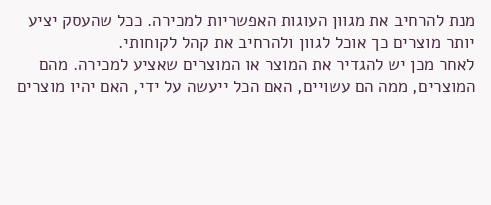מנת להרחיב את מגוון העוגות האפשריות למכירה. ככל שהעסק יציע יותר מוצרים כך אוכל לגוון ולהרחיב את קהל לקוחותי.
לאחר מכן יש להגדיר את המוצר או המוצרים שאציע למכירה. מהם המוצרים, ממה הם עשויים, האם הכל ייעשה על ידי, האם יהיו מוצרים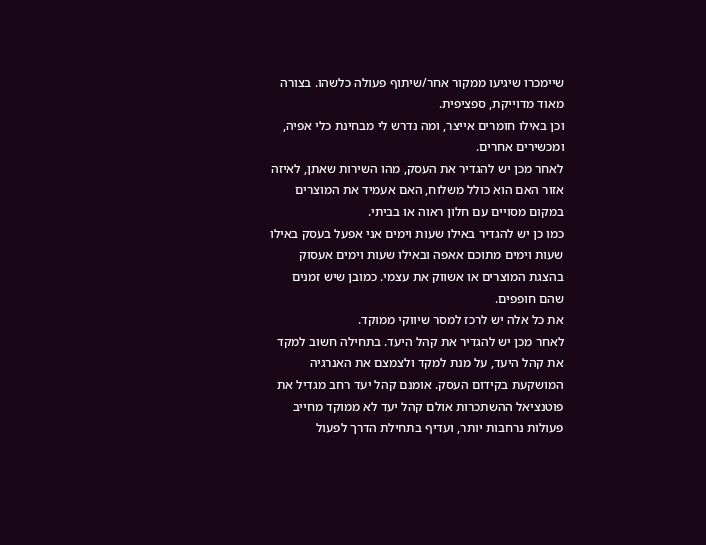שיימכרו שיגיעו ממקור אחר/שיתוף פעולה כלשהו. בצורה מאוד מדוייקת, ספציפית.
וכן באילו חומרים אייצר, ומה נדרש לי מבחינת כלי אפיה, ומכשירים אחרים.
לאחר מכן יש להגדיר את העסק, מהו השירות שאתן, לאיזה אזור האם הוא כולל משלוח, האם אעמיד את המוצרים במקום מסויים עם חלון ראוה או בביתי.
כמו כן יש להגדיר באילו שעות וימים אני אפעל בעסק באילו שעות וימים מתוכם אאפה ובאילו שעות וימים אעסוק בהצגת המוצרים או אשווק את עצמי. כמובן שיש זמנים שהם חופפים.
את כל אלה יש לרכז למסר שיווקי ממוקד.
לאחר מכן יש להגדיר את קהל היעד. בתחילה חשוב למקד את קהל היעד, על מנת למקד ולצמצם את האנרגיה המושקעת בקידום העסק. אומנם קהל יעד רחב מגדיל את פוטנציאל ההשתכרות אולם קהל יעד לא ממוקד מחייב פעולות נרחבות יותר, ועדיף בתחילת הדרך לפעול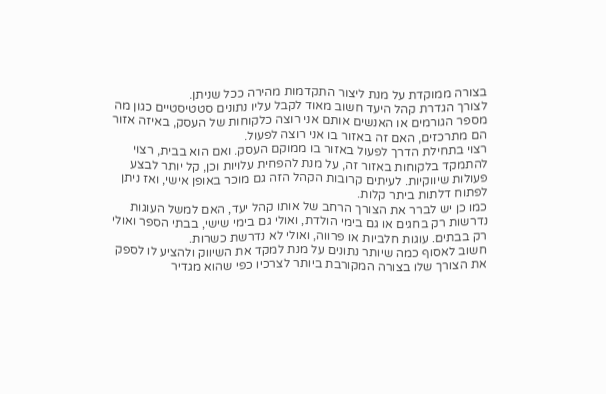בצורה ממוקדת על מנת ליצור התקדמות מהירה ככל שניתן.
לצורך הגדרת קהל היעד חשוב מאוד לקבל עליו נתונים סטטיסטיים כגון מה מספר הגורמים או האנשים אותם אני רוצה כלקוחות של העסק, באיזה אזור הם מתרכזים, האם זה באזור בו אני רוצה לפעול.
רצוי בתחילת הדרך לפעול באזור בו ממוקם העסק. ואם הוא בבית, רצוי להתמקד בלקוחות באזור זה, על מנת להפחית עלויות וכן, קל יותר לבצע פעולות שיווקיות. לעיתים קרובות הקהל הזה גם מוכר באופן אישי, ואז ניתן לפתוח דלתות ביתר קלות.
כמו כן יש לברר את הצורך הרחב של אותו קהל יעד, האם למשל העוגות נדרשות רק בחגים או גם בימי הולדת, ואולי גם בימי שישי, בבתי הספר ואולי רק בבתים. עוגות חלביות או פרווה, ואולי לא נדרשת כשרות.
חשוב לאסוף כמה שיותר נתונים על מנת למקד את השיווק ולהציע לו לספק את הצורך שלו בצורה המקורבת ביותר לצרכיו כפי שהוא מגדיר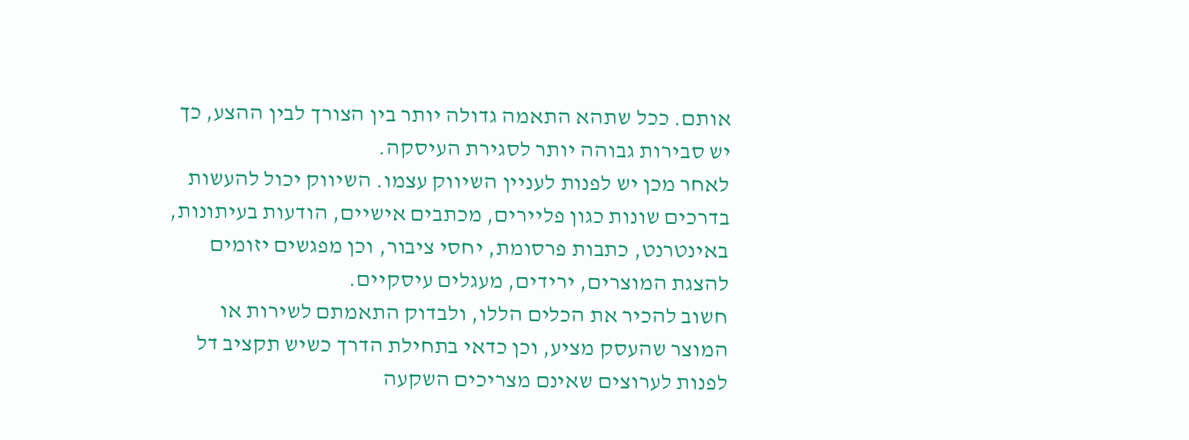אותם. ככל שתהא התאמה גדולה יותר בין הצורך לבין ההצע, כך יש סבירות גבוהה יותר לסגירת העיסקה.
לאחר מכן יש לפנות לעניין השיווק עצמו. השיווק יכול להעשות בדרכים שונות כגון פליירים, מכתבים אישיים, הודעות בעיתונות, באינטרנט, כתבות פרסומת, יחסי ציבור, וכן מפגשים יזומים להצגת המוצרים, ירידים, מעגלים עיסקיים.
חשוב להכיר את הכלים הללו, ולבדוק התאמתם לשירות או המוצר שהעסק מציע, וכן כדאי בתחילת הדרך כשיש תקציב דל לפנות לערוצים שאינם מצריכים השקעה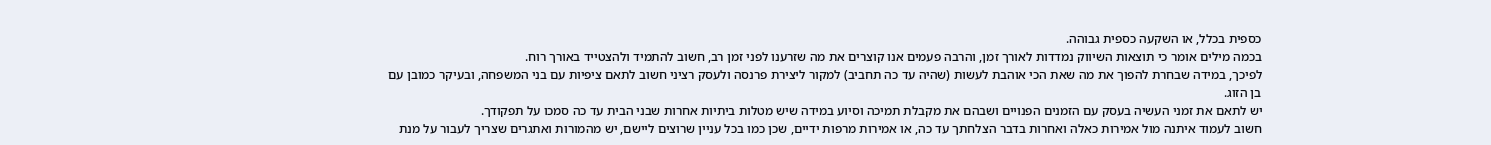כספית בכלל, או השקעה כספית גבוהה.
בכמה מילים אומר כי תוצאות השיווק נמדדות לאורך זמן, והרבה פעמים אנו קוצרים את מה שזרענו לפני זמן רב, חשוב להתמיד ולהצטייד באורך רוח.
לפיכך, במידה שבחרת להפוך את מה שאת הכי אוהבת לעשות (שהיה עד כה תחביב) למקור ליצירת פרנסה ולעסק רציני חשוב לתאם ציפיות עם בני המשפחה, ובעיקר כמובן עם בן הזוג.
יש לתאם את זמני העשיה בעסק עם הזמנים הפנויים ושבהם את מקבלת תמיכה וסיוע במידה שיש מטלות ביתיות אחרות שבני הבית עד כה סמכו על תפקודך.
חשוב לעמוד איתנה מול אמירות כאלה ואחרות בדבר הצלחתך עד כה, או אמירות מרפות ידיים, שכן כמו בכל עניין שרוצים ליישם, יש מהמורות ואתגרים שצריך לעבור על מנת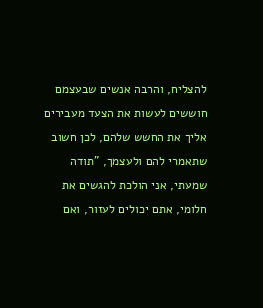להצליח, והרבה אנשים שבעצמם חוששים לעשות את הצעד מעבירים אליך את החשש שלהם, לכן חשוב שתאמרי להם ולעצמך, "תודה שמעתי, אני הולכת להגשים את חלומי, אתם יכולים לעזור, ואם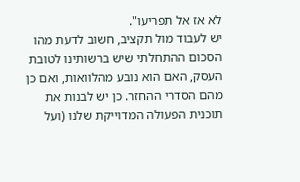לא אז אל תפריעו".
יש לעבוד מול תקציב, חשוב לדעת מהו הסכום ההתחלתי שיש ברשותינו לטובת העסק, האם הוא נובע מהלוואות, ואם כן מהם הסדרי ההחזר. כן יש לבנות את תוכנית הפעולה המדוייקת שלנו (ועל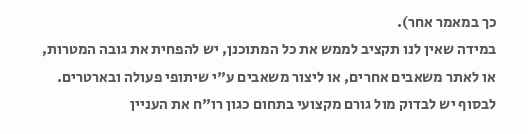כך במאמר אחר).
במידה שאין לנו תקציב לממש את כל המתוכנן, יש להפחית את גובה המטרות, או לאתר משאבים אחרים, או ליצור משאבים ע"י שיתופי פעולה ובארטרים.
לבסוף יש לבדוק מול גורם מקצועי בתחום כגון רו"ח את העניין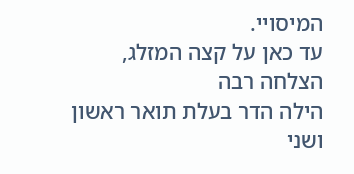המיסויי.
עד כאן על קצה המזלג,
הצלחה רבה
הילה הדר בעלת תואר ראשון ושני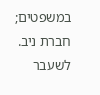במשפטים; חברת ניב. לשעבר